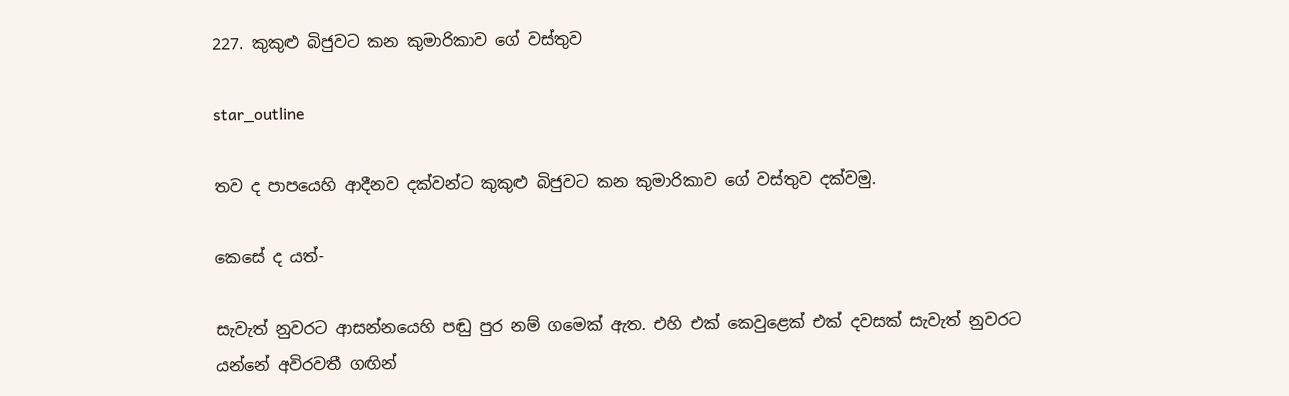227. කුකුළු බිජුවට කන කුමාරිකාව ගේ වස්තුව

star_outline

තව ද පාපයෙහි ආදීනව දක්වන්ට කුකුළු බිජුවට කන කුමාරිකාව ගේ වස්තුව දක්වමු.

කෙසේ ද යත්-

සැවැත් නුවරට ආසන්නයෙහි පඬු පුර නම් ගමෙක් ඇත. එහි එක් කෙවුළෙක් එක් දවසක් සැවැත් නුවරට යන්නේ අවිරවතී ගඟින්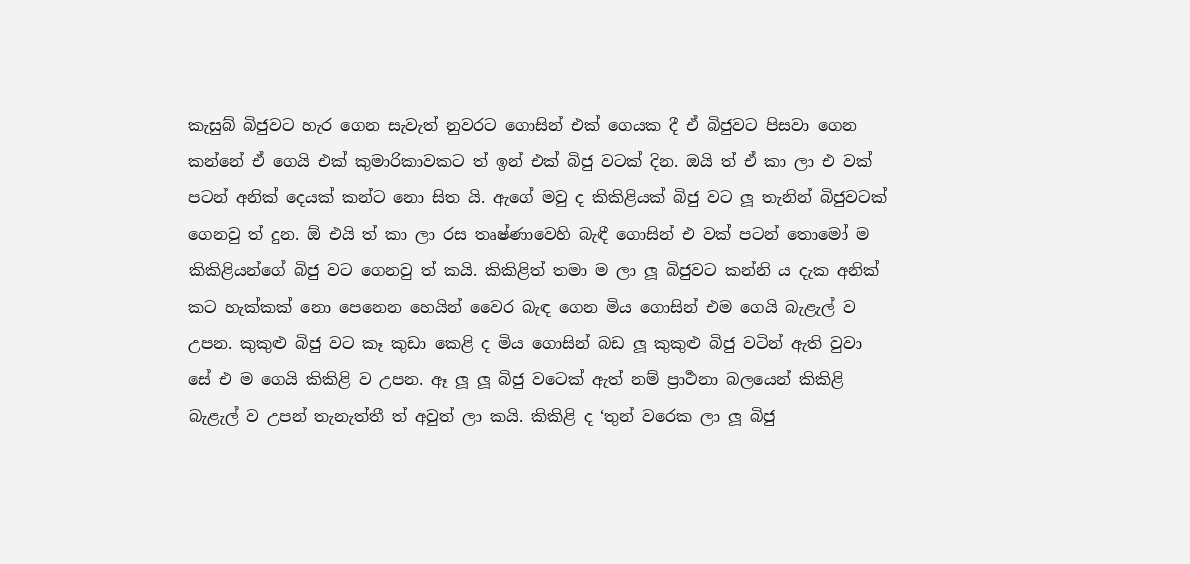කැසුබ් බිජුවට හැර ගෙන සැවැත් නුවරට ගොසින් එක් ගෙයක දී ඒ බිජුවට පිසවා ගෙන කන්නේ ඒ ගෙයි එක් කුමාරිකාවකට ත් ඉන් එක් බිජු වටක් දින. ඔයි ත් ඒ කා ලා එ වක් පටන් අනික් දෙයක් කන්ට නො සිත යි. ඇගේ මවු ද කිකිළියක් බිජු වට ලූ තැනින් බිජුවටක් ගෙනවු ත් දුන. ඕ එයි ත් කා ලා රස තෘෂ්ණාවෙහි බැඳී ගොසින් එ වක් පටන් තොමෝ ම කිකිළියන්ගේ බිජු වට ගෙනවු ත් කයි. කිකිළිත් තමා ම ලා ලූ බිජුවට කන්නි ය දැක අනික් කට හැක්කක් නො පෙනෙන හෙයින් වෛර බැඳ ගෙන මිය ගොසින් එම ගෙයි බැළැල් ව උපන. කුකුළු බිජු වට කෑ කුඩා කෙළි ද මිය ගොසින් බඩ ලූ කුකුළු බිජු වටින් ඇති වුවා සේ එ ම ගෙයි කිකිළි ව උපන. ඈ ලූ ලූ බිජු වටෙක් ඇත් නම් ප්‍රාර්‍ථනා බලයෙන් කිකිළි බැළැල් ව උපන් තැනැත්තී ත් අවුත් ලා කයි. කිකිළි ද ‘තුන් වරෙක ලා ලූ බිජු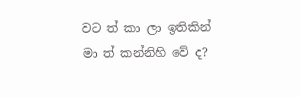වට ත් කා ලා ඉතිකින් මා ත් කන්නිහි වේ ද?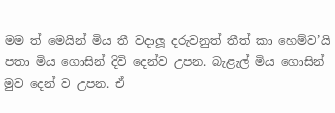මම ත් මෙයින් මිය තී වදාලූ දරුවනුත් තීත් කා හෙම්ව’යි පතා මිය ගොසින් දිවි දෙන්ව උපන. බැළැල් මිය ගොසින් මුව දෙන් ව උපන. ඒ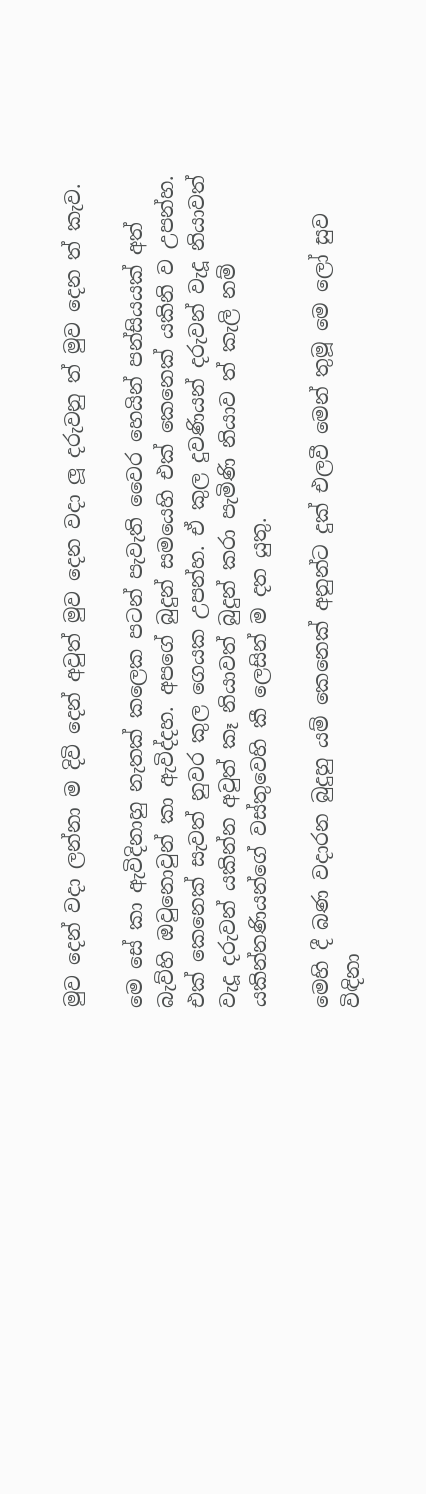මුව දෙන් වදා ලන්නා ම දිවි දෙන් අවුත් මුව දෙන වදා ලූ දරුවනු ත් මුව දෙන ත් කැව.

මෙ සේ කා ඇවිදිනාහු නැතක් කලෙක පටන් පැවැති වෛර හෙයින් පන්සියයක් අත් බැව්හි ඔවුනොවුන් කා ඇවිද්දහ. අපගේ බුදුන් සමයෙහි එක් කෙනෙක් යකිනි ව උපන්හ. එක් කෙනෙක් සැවත් නුවර කුල ගෙයක උපන්හ. ඒ කුල දුවණියන් දරුවන් වැදූ නියාවත් වැදූ දරුවන් යකින්න අවුත් කෑ නියාවත් බුදුන් කරා පැමිණි නියාව ත් කැලි නම් යකින්නණියන්ගේ වස්තුවෙහි කී ලෙසින් ම දත යුතු.

මෙහි දී බණ වදාරන බුදුහු යම් කෙනෙක් අනුන්ට දුක් එලවී මෙන් තුමූ මෙ ලෝ සුව විඳිනා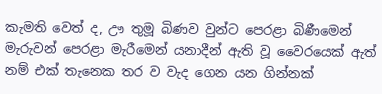කැමති වෙත් ද, ඌ තුමූ බිණව වුන්ට පෙරළා බිණීමෙන් මැරුවන් පෙරළා මැරීමෙන් යනාදීන් ඇති වූ වෛරයෙක් ඇත් නම් එක් තැනෙක තර ව වැද ගෙන යන ගින්නක්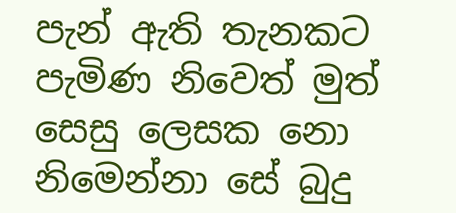පැන් ඇති තැනකට පැමිණ නිවෙත් මුත් සෙසු ලෙසක නො නිමෙන්නා සේ බුදු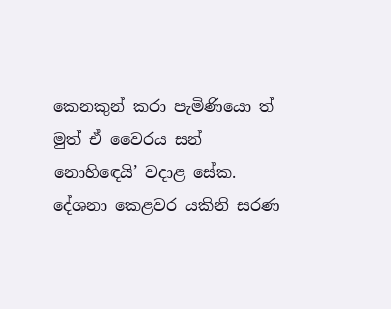කෙනකුන් කරා පැමිණියො ත් මුත් ඒ වෛරය සන් නොහිඳෙයි’ වදාළ සේක. දේශනා කෙළවර යකිනි සරණ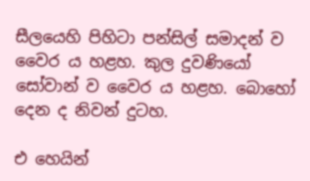සීලයෙහි පිහිටා පන්සිල් සමාදන් ව වෛර ය හළහ. කුල දුවණියෝ සෝවාන් ව වෛර ය හළහ. බොහෝ දෙන ද නිවන් දුටහ.

එ හෙයින්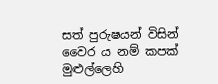සත් පුරුෂයන් විසින් වෛර ය නම් කපක් මුළුල්ලෙහි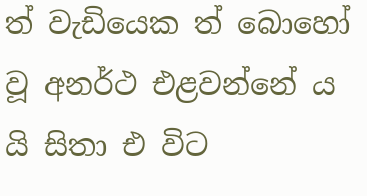ත් වැඩියෙක ත් බොහෝ වූ අනර්ථ එළවන්නේ ය යි සිතා එ විට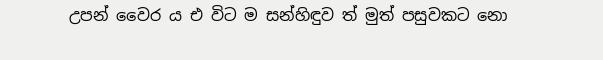උපන් වෛර ය එ විට ම සන්හිඳුව ත් මුත් පසුවකට නො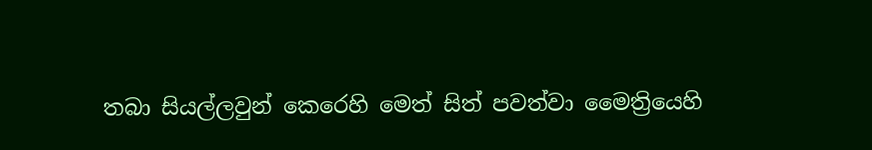තබා සියල්ලවුන් කෙරෙහි මෙත් සිත් පවත්වා මෛත්‍රියෙහි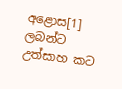අළොස[1] ලබන්ට උත්සාහ කට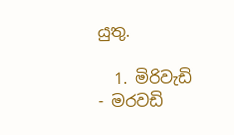යුතු.

  1. මිරිවැඩි - මරවඩි